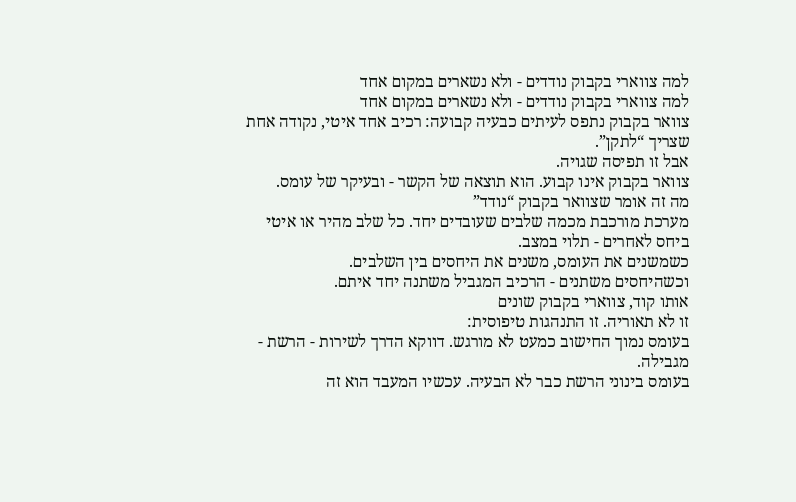למה צווארי בקבוק נודדים - ולא נשארים במקום אחד
למה צווארי בקבוק נודדים - ולא נשארים במקום אחד
צוואר בקבוק נתפס לעיתים כבעיה קבועה: רכיב אחד איטי, נקודה אחת שצריך “לתקן”.
אבל זו תפיסה שגויה.
צוואר בקבוק אינו קבוע. הוא תוצאה של הקשר - ובעיקר של עומס.
מה זה אומר שצוואר בקבוק “נודד”
מערכת מורכבת מכמה שלבים שעובדים יחד. כל שלב מהיר או איטי ביחס לאחרים - תלוי במצב.
כשמשנים את העומס, משנים את היחסים בין השלבים.
וכשהיחסים משתנים - הרכיב המגביל משתנה יחד איתם.
אותו קוד, צווארי בקבוק שונים
זו לא תאוריה. זו התנהגות טיפוסית:
בעומס נמוך החישוב כמעט לא מורגש. דווקא הדרך לשירות - הרשת - מגבילה.
בעומס בינוני הרשת כבר לא הבעיה. עכשיו המעבד הוא זה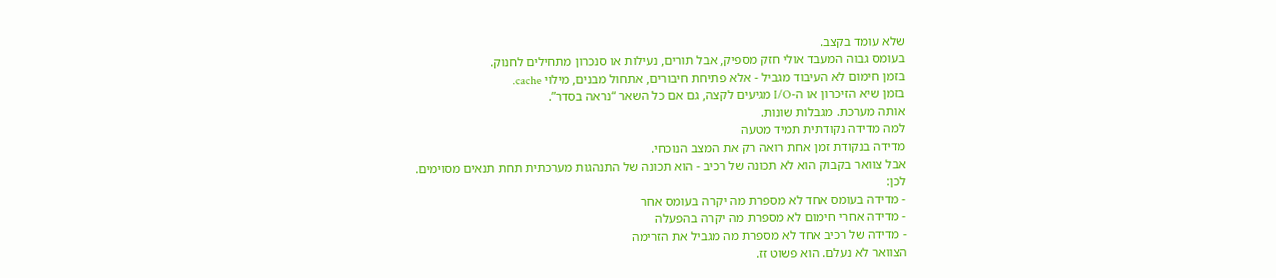שלא עומד בקצב.
בעומס גבוה המעבד אולי חזק מספיק, אבל תורים, נעילות או סנכרון מתחילים לחנוק.
בזמן חימום לא העיבוד מגביל - אלא פתיחת חיבורים, אתחול מבנים, מילוי cache.
בזמן שיא הזיכרון או ה-I/O מגיעים לקצה, גם אם כל השאר “נראה בסדר”.
אותה מערכת. מגבלות שונות.
למה מדידה נקודתית תמיד מטעה
מדידה בנקודת זמן אחת רואה רק את המצב הנוכחי.
אבל צוואר בקבוק הוא לא תכונה של רכיב - הוא תכונה של התנהגות מערכתית תחת תנאים מסוימים.
לכן:
- מדידה בעומס אחד לא מספרת מה יקרה בעומס אחר
- מדידה אחרי חימום לא מספרת מה יקרה בהפעלה
- מדידה של רכיב אחד לא מספרת מה מגביל את הזרימה
הצוואר לא נעלם. הוא פשוט זז.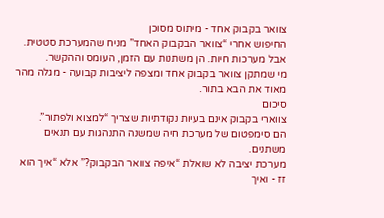צוואר בקבוק אחד - מיתוס מסוכן
החיפוש אחרי “צוואר הבקבוק האחד” מניח שהמערכת סטטית.
אבל מערכות חיות. הן משתנות עם הזמן, העומס וההקשר.
מי שמתקן צוואר בקבוק אחד ומצפה ליציבות קבועה - מגלה מהר מאוד את הבא בתור.
סיכום
צווארי בקבוק אינם בעיות נקודתיות שצריך “למצוא ולפתור”.
הם סימפטום של מערכת חיה שמשנה התנהגות עם תנאים משתנים.
מערכת יציבה לא שואלת “איפה צוואר הבקבוק?” אלא “איך הוא זז - ואיך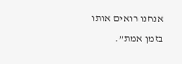אנחנו רואים אותו בזמן אמת”.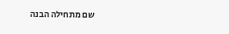שם מתחילה הבנה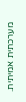מערכתית אמיתית.